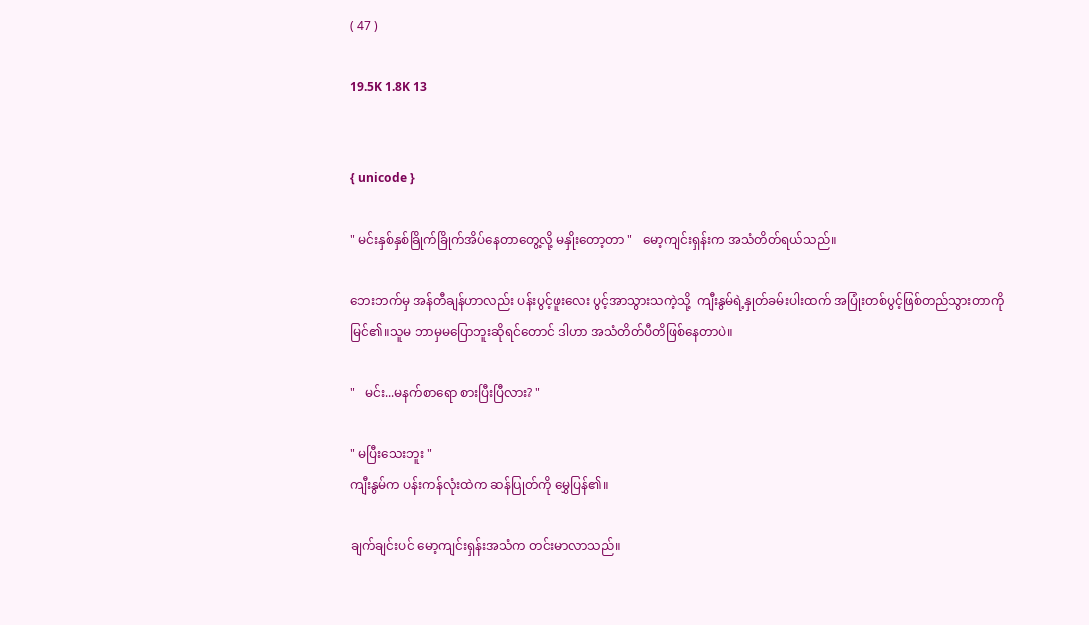( 47 )

19.5K 1.8K 13


{ unicode }

" မင်းနှစ်နှစ်ခြိုက်ခြိုက်အိပ်နေတာတွေ့လို့ မနှိုးတော့တာ "   မော့ကျင်းရှန်းက အသံတိတ်ရယ်သည်။

ဘေးဘက်မှ အန်တီချန်ဟာလည်း ပန်းပွင့်ဖူးလေး ပွင့်အာသွားသကဲ့သို့  ကျီးနွမ်ရဲ့နှုတ်ခမ်းပါးထက် အပြုံးတစ်ပွင့်ဖြစ်တည်သွားတာကို မြင်၏။သူမ ဘာမှမပြောဘူးဆိုရင်တောင် ဒါဟာ အသံတိတ်ပီတိဖြစ်နေတာပဲ။

"   မင်း...မနက်စာရော စားပြီးပြီလား? "

" မပြီးသေးဘူး "
ကျီးနွမ်က ပန်းကန်လုံးထဲက ဆန်ပြုတ်ကို မွှေပြန်၏။

ချက်ချင်းပင် မော့ကျင်းရှန်းအသံက တင်းမာလာသည်။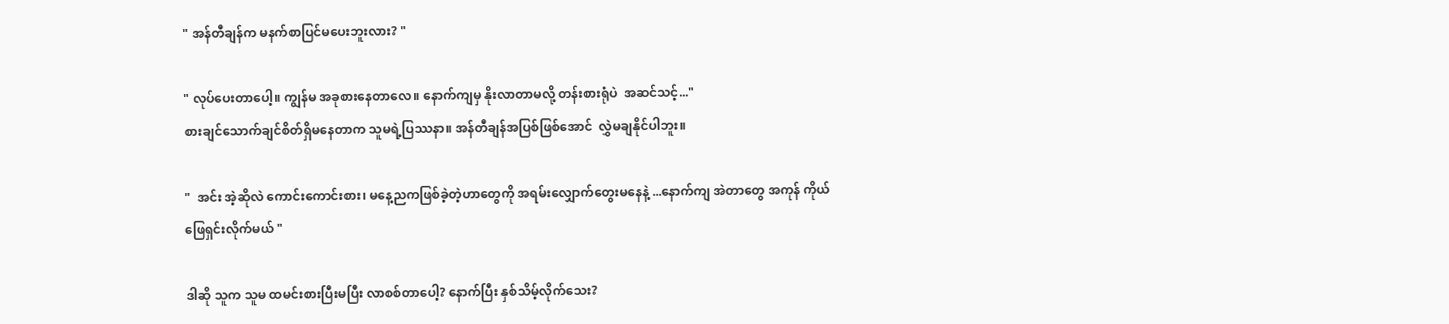" အန်တီချန်က မနက်စာပြင်မပေးဘူးလား? "

" လုပ်ပေးတာပေါ့။ ကျွန်မ အခုစားနေတာလေ။ နောက်ကျမှ နိုးလာတာမလို့ တန်းစားရုံပဲ  အဆင်သင့်..."
စားချင်သောက်ချင်စိတ်ရှိမနေတာက သူမရဲ့ပြဿနာ။ အန်တီချန်အပြစ်ဖြစ်အောင်  လွှဲမချနိုင်ပါဘူး။

"  အင်း အဲ့ဆိုလဲ ကောင်းကောင်းစား၊ မနေ့ညကဖြစ်ခဲ့တဲ့ဟာတွေကို အရမ်းလျှောက်တွေးမနေနဲ့ ...နောက်ကျ အဲတာတွေ အကုန် ကိုယ်ဖြေရှင်းလိုက်မယ် "

ဒါဆို သူက သူမ ထမင်းစားပြီးမပြီး လာစစ်တာပေါ့? နောက်ပြီး နှစ်သိမ့်လိုက်သေး?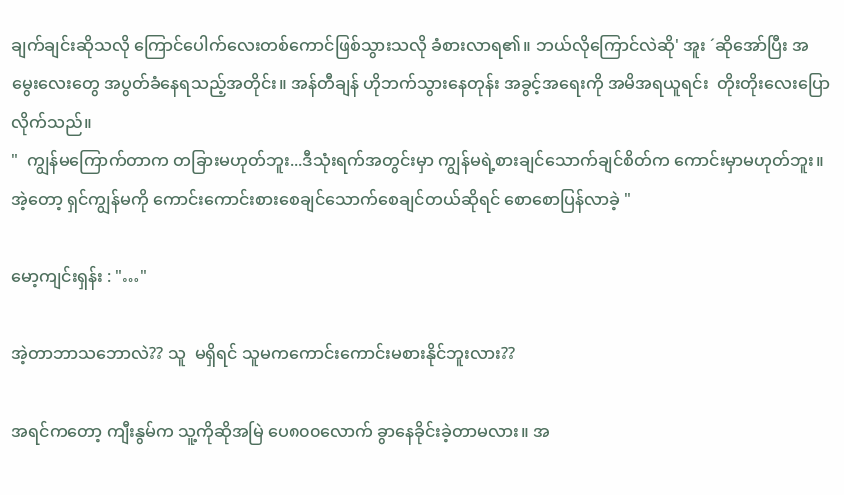ချက်ချင်းဆိုသလို ကြောင်ပေါက်လေးတစ်ကောင်ဖြစ်သွားသလို ခံစားလာရ၏။ ဘယ်လိုကြောင်လဲဆို' အူး ´ဆိုအော်ပြီး အမွေးလေးတွေ အပွတ်ခံနေရသည့်အတိုင်း။ အန်တီချန် ဟိုဘက်သွားနေတုန်း အခွင့်အရေးကို အမိအရယူရင်း  တိုးတိုးလေးပြောလိုက်သည်။
"  ကျွန်မကြောက်တာက တခြားမဟုတ်ဘူး...ဒီသုံးရက်အတွင်းမှာ ကျွန်မရဲ့စားချင်သောက်ချင်စိတ်က ကောင်းမှာမဟုတ်ဘူး။ အဲ့တော့ ရှင်ကျွန်မကို ကောင်းကောင်းစားစေချင်သောက်စေချင်တယ်ဆိုရင် စောစောပြန်လာခဲ့ "

မော့ကျင်းရှန်း : "…"

အဲ့တာဘာသဘောလဲ?? သူ  မရှိရင် သူမကကောင်းကောင်းမစားနိုင်ဘူးလား??

အရင်ကတော့ ကျီးနွမ်က သူ့ကိုဆိုအမြဲ ပေ၈၀၀လောက် ခွာနေခိုင်းခဲ့တာမလား။ အ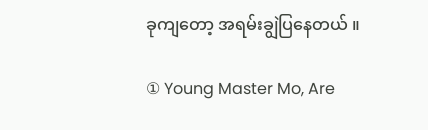ခုကျတော့ အရမ်းချွဲပြနေတယ် ။

① Young Master Mo, Are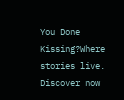You Done Kissing?Where stories live. Discover now